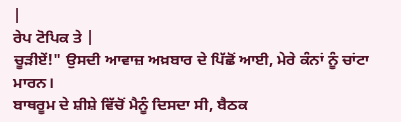|
ਰੇਪ ਟੋਪਿਕ ਤੇ |
ਚੂੜੀਏਂ!" ਉਸਦੀ ਆਵਾਜ਼ ਅਖ਼ਬਾਰ ਦੇ ਪਿੱਛੋਂ ਆਈ, ਮੇਰੇ ਕੰਨਾਂ ਨੂੰ ਚਾਂਟਾ ਮਾਰਨ।
ਬਾਥਰੂਮ ਦੇ ਸ਼ੀਸ਼ੇ ਵਿੱਚੋਂ ਮੈਨੂੰ ਦਿਸਦਾ ਸੀ, ਬੈਠਕ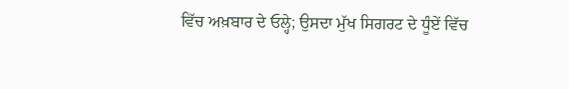ਵਿੱਚ ਅਖ਼ਬਾਰ ਦੇ ਓਲ੍ਹੇ; ਉਸਦਾ ਮੁੱਖ ਸਿਗਰਟ ਦੇ ਧੂੰਏਂ ਵਿੱਚ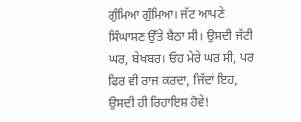ਗੁੰਮਿਆ ਗੁੰਮਿਆ। ਜੱਟ ਆਪਣੇ ਸਿੰਘਾਸਣ ਉੱਤੇ ਬੈਠਾ ਸੀ। ਉਸਦੀ ਜੱਟੀ ਘਰ, ਬੇਖਬਰ। ਓਹ ਮੇਰੇ ਘਰ ਸੀ, ਪਰ ਫਿਰ ਵੀ ਰਾਜ ਕਰਦਾ, ਜਿੱਦਾਂ ਇਹ, ਉਸਦੀ ਹੀ ਰਿਹਾਇਸ਼ ਹੋਵੇ!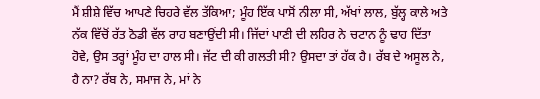ਮੈਂ ਸ਼ੀਸ਼ੇ ਵਿੱਚ ਆਪਣੇ ਚਿਹਰੇ ਵੱਲ ਤੱਕਿਆ; ਮੂੰਹ ਇੱਕ ਪਾਸੋਂ ਨੀਲਾ ਸੀ, ਅੱਖਾਂ ਲਾਲ, ਬੁੱਲ੍ਹ ਕਾਲੇ ਅਤੇ ਨੱਕ ਵਿੱਚੋਂ ਰੱਤ ਠੋਡੀ ਵੱਲ ਰਾਹ ਬਣਾਉਂਦੀ ਸੀ। ਜਿੱਦਾਂ ਪਾਣੀ ਦੀ ਲਹਿਰ ਨੇ ਚਟਾਨ ਨੂੰ ਢਾਹ ਦਿੱਤਾ ਹੋਵੇ, ਉਸ ਤਰ੍ਹਾਂ ਮੂੰਹ ਦਾ ਹਾਲ ਸੀ। ਜੱਟ ਦੀ ਕੀ ਗਲਤੀ ਸੀ? ਉਸਦਾ ਤਾਂ ਹੱਕ ਹੈ। ਰੱਬ ਦੇ ਅਸੂਲ ਨੇ, ਹੈ ਨਾ? ਰੱਬ ਨੇ, ਸਮਾਜ ਨੇ, ਮਾਂ ਨੇ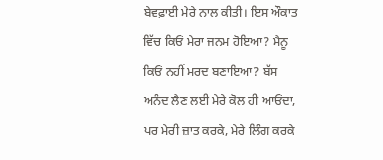ਬੇਵਫ਼ਾਈ ਮੇਰੇ ਨਾਲ ਕੀਤੀ। ਇਸ ਔਕਾਤ ਵਿੱਚ ਕਿਓਂ ਮੇਰਾ ਜਨਮ ਹੋਇਆ? ਮੈਨੂ ਕਿਓਂ ਨਹੀਂ ਮਰਦ ਬਣਾਇਆ? ਬੱਸ ਅਨੰਦ ਲੈਣ ਲਈ ਮੇਰੇ ਕੋਲ ਹੀ ਆਓਂਦਾ, ਪਰ ਮੇਰੀ ਜ਼ਾਤ ਕਰਕੇ, ਮੇਰੇ ਲਿੰਗ ਕਰਕੇ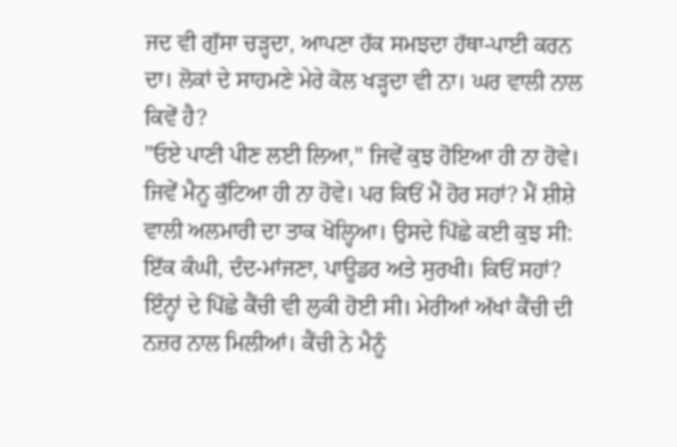ਜਦ ਵੀ ਗੁੱਸਾ ਚੜ੍ਹਦਾ, ਆਪਣਾ ਹੱਕ ਸਮਝਦਾ ਹੱਥਾ-ਪਾਈ ਕਰਨ ਦਾ। ਲੋਕਾਂ ਦੇ ਸਾਹਮਣੇ ਮੇਰੇ ਕੋਲ ਖੜ੍ਹਦਾ ਵੀ ਨਾ। ਘਰ ਵਾਲੀ ਨਾਲ ਕਿਵੇਂ ਹੈ?
"ਓਏ ਪਾਣੀ ਪੀਣ ਲਈ ਲਿਆ," ਜਿਵੇਂ ਕੁਝ ਹੋਇਆ ਹੀ ਨਾ ਹੋਵੇ। ਜਿਵੇਂ ਮੈਨੂ ਕੁੱਟਿਆ ਹੀ ਨਾ ਹੋਵੇ। ਪਰ ਕਿਓਂ ਮੈਂ ਹੋਰ ਸਹਾਂ? ਮੈਂ ਸ਼ੀਸ਼ੇ ਵਾਲੀ ਅਲਮਾਰੀ ਦਾ ਤਾਕ ਖੋਲ੍ਹਿਆ। ਉਸਦੇ ਪਿੱਛੇ ਕਈ ਕੁਝ ਸੀ: ਇੱਕ ਕੰਘੀ, ਦੰਦ-ਮਾਂਜਣਾ, ਪਾਊਡਰ ਅਤੇ ਸੁਰਖੀ। ਕਿਓਂ ਸਹਾਂ? ਇੰਨ੍ਹਾਂ ਦੇ ਪਿੱਛੇ ਕੈਂਚੀ ਵੀ ਲੁਕੀ ਹੋਈ ਸੀ। ਮੇਰੀਆਂ ਅੱਖਾਂ ਕੈਂਚੀ ਦੀ ਨਜ਼ਰ ਨਾਲ ਮਿਲੀਆਂ। ਕੈਂਚੀ ਨੇ ਮੈਨੂੰ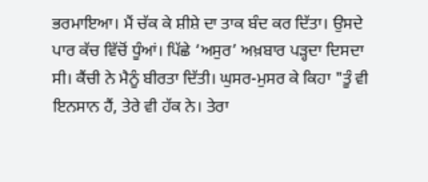ਭਰਮਾਇਆ। ਮੈਂ ਚੱਕ ਕੇ ਸ਼ੀਸ਼ੇ ਦਾ ਤਾਕ ਬੰਦ ਕਰ ਦਿੱਤਾ। ਉਸਦੇ ਪਾਰ ਕੱਚ ਵਿੱਚੋਂ ਧੂੰਆਂ। ਪਿੱਛੇ ‘ਅਸੁਰ’ ਅਖ਼ਬਾਰ ਪੜ੍ਹਦਾ ਦਿਸਦਾ ਸੀ। ਕੈਂਚੀ ਨੇ ਮੈਨੂੰ ਬੀਰਤਾ ਦਿੱਤੀ। ਘੁਸਰ-ਮੁਸਰ ਕੇ ਕਿਹਾ "ਤੂੰ ਵੀ ਇਨਸਾਨ ਹੈਂ, ਤੇਰੇ ਵੀ ਹੱਕ ਨੇ। ਤੇਰਾ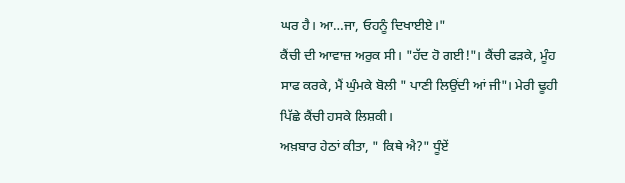ਘਰ ਹੈ। ਆ…ਜਾ, ਓਹਨੂੰ ਦਿਖਾਈਏ।"
ਕੈਂਚੀ ਦੀ ਆਵਾਜ਼ ਅਰੁਕ ਸੀ। "ਹੱਦ ਹੋ ਗਈ!"। ਕੈਂਚੀ ਫੜਕੇ, ਮੂੰਹ ਸਾਫ ਕਰਕੇ, ਮੈਂ ਘੁੰਮਕੇ ਬੋਲੀ " ਪਾਣੀ ਲਿਉਂਦੀ ਆਂ ਜੀ"। ਮੇਰੀ ਢੂਹੀ ਪਿੱਛੇ ਕੈਂਚੀ ਹਸਕੇ ਲਿਸ਼ਕੀ।
ਅਖ਼ਬਾਰ ਹੇਠਾਂ ਕੀਤਾ, " ਕਿਥੇ ਐ?" ਧੂੰਏਂ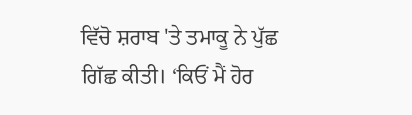ਵਿੱਚੋ ਸ਼ਰਾਬ 'ਤੇ ਤਮਾਕੂ ਨੇ ਪੁੱਛ ਗਿੱਛ ਕੀਤੀ। ‘ਕਿਓਂ ਮੈਂ ਹੋਰ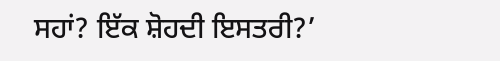ਸਹਾਂ? ਇੱਕ ਸ਼ੋਹਦੀ ਇਸਤਰੀ?’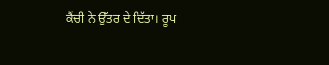ਕੈਂਚੀ ਨੇ ਉੱਤਰ ਦੇ ਦਿੱਤਾ। ਰੂਪ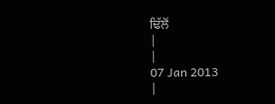ਢਿੱਲੋਂ
|
|
07 Jan 2013
|